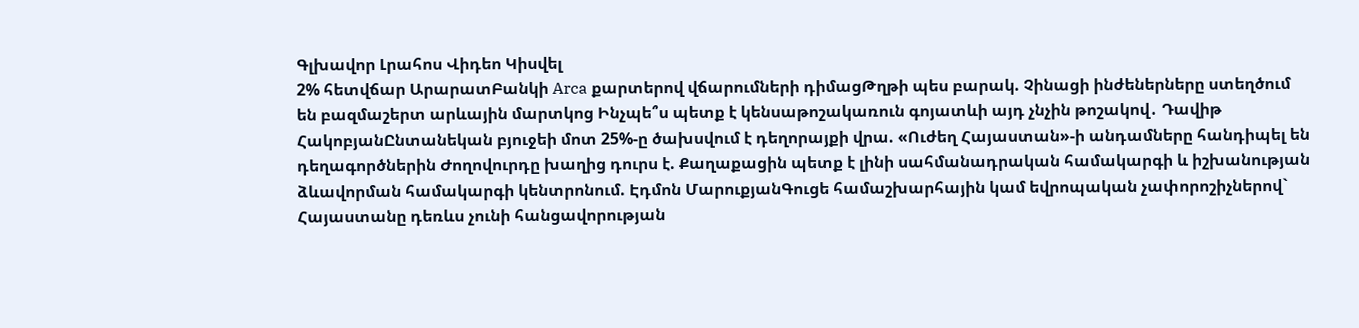Գլխավոր Լրահոս Վիդեո Կիսվել
2% հետվճար ԱրարատԲանկի Arca քարտերով վճարումների դիմացԹղթի պես բարակ. Չինացի ինժեներները ստեղծում են բազմաշերտ արևային մարտկոց Ինչպե՞ս պետք է կենսաթոշակառուն գոյատևի այդ չնչին թոշակով․ Դավիթ ՀակոբյանԸնտանեկան բյուջեի մոտ 25%-ը ծախսվում է դեղորայքի վրա. «Ուժեղ Հայաստան»-ի անդամները հանդիպել են դեղագործներին Ժողովուրդը խաղից դուրս է. Քաղաքացին պետք է լինի սահմանադրական համակարգի և իշխանության ձևավորման համակարգի կենտրոնում. Էդմոն ՄարուքյանԳուցե համաշխարհային կամ եվրոպական չափորոշիչներով` Հայաստանը դեռևս չունի հանցավորության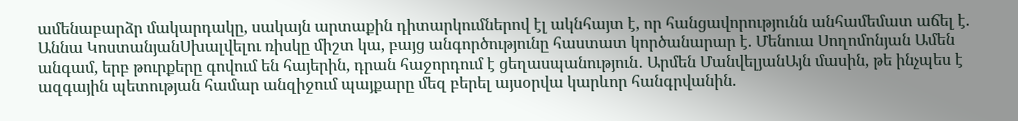ամենաբարձր մակարդակը, սակայն արտաքին դիտարկումներով էլ ակնհայտ է, որ հանցավորությունն անհամեմատ աճել է. Աննա ԿոստանյանՍխալվելու ռիսկը միշտ կա, բայց անգործությունը հաստատ կործանարար է. Մենուա Սողոմոնյան Ամեն անգամ, երբ թուրքերը գովում են հայերին, դրան հաջորդում է ցեղասպանություն․ Արմեն ՄանվելյանԱյն մասին, թե ինչպես է ազգային պետության համար անզիջում պայքարը մեզ բերել այսօրվա կարևոր հանգրվանին.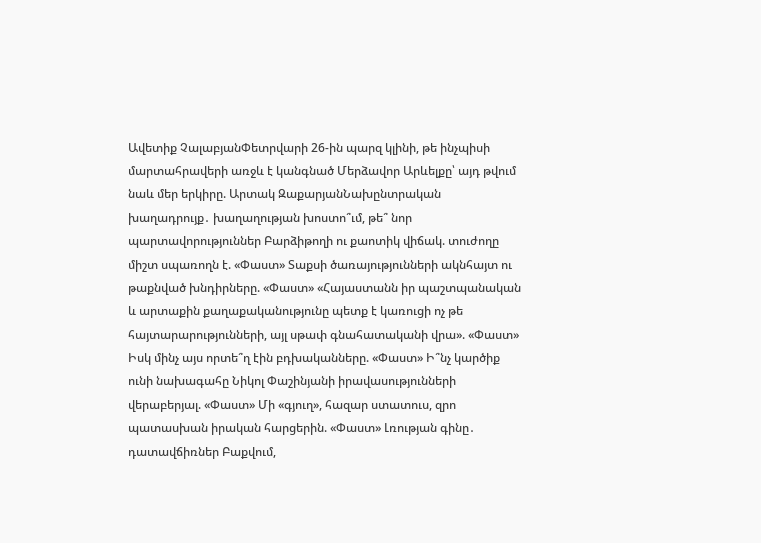Ավետիք ՉալաբյանՓետրվարի 26-ին պարզ կլինի, թե ինչպիսի մարտահրավերի առջև է կանգնած Մերձավոր Արևելքը՝ այդ թվում նաև մեր երկիրը. Արտակ ԶաքարյանՆախընտրական խաղադրույք․ խաղաղության խոստո՞ւմ, թե՞ նոր պարտավորություններ Բարձիթողի ու քաոտիկ վիճակ. տուժողը միշտ սպառողն է. «Փաստ» Տաքսի ծառայությունների ակնհայտ ու թաքնված խնդիրները. «Փաստ» «Հայաստանն իր պաշտպանական և արտաքին քաղաքականությունը պետք է կառուցի ոչ թե հայտարարությունների, այլ սթափ գնահատականի վրա». «Փաստ» Իսկ մինչ այս որտե՞ղ էին բդխականները. «Փաստ» Ի՞նչ կարծիք ունի նախագահը Նիկոլ Փաշինյանի իրավասությունների վերաբերյալ. «Փաստ» Մի «գյուղ», հազար ստատուս, զրո պատասխան իրական հարցերին. «Փաստ» Լռության գինը․ դատավճիռներ Բաքվում,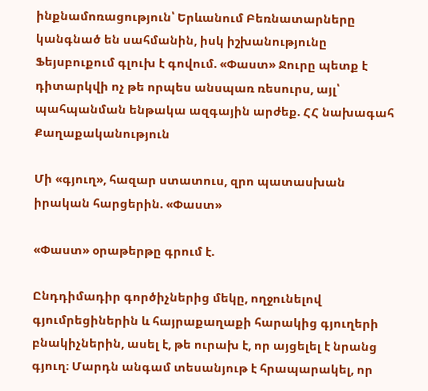ինքնամոռացություն՝ Երևանում Բեռնատարները կանգնած են սահմանին, իսկ իշխանությունը Ֆեյսբուքում գլուխ է գովում. «Փաստ» Ջուրը պետք է դիտարկվի ոչ թե որպես անսպառ ռեսուրս, այլ՝ պահպանման ենթակա ազգային արժեք. ՀՀ նախագահ
Քաղաքականություն

Մի «գյուղ», հազար ստատուս, զրո պատասխան իրական հարցերին. «Փաստ»

«Փաստ» օրաթերթը գրում է.

Ընդդիմադիր գործիչներից մեկը, ողջունելով գյումրեցիներին և հայրաքաղաքի հարակից գյուղերի բնակիչներին, ասել է, թե ուրախ է, որ այցելել է նրանց գյուղ։ Մարդն անգամ տեսանյութ է հրապարակել, որ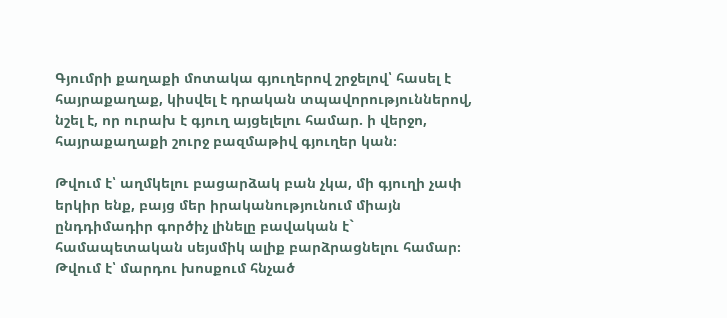Գյումրի քաղաքի մոտակա գյուղերով շրջելով՝ հասել է հայրաքաղաք, կիսվել է դրական տպավորություններով, նշել է, որ ուրախ է գյուղ այցելելու համար. ի վերջո, հայրաքաղաքի շուրջ բազմաթիվ գյուղեր կան։

Թվում է՝ աղմկելու բացարձակ բան չկա, մի գյուղի չափ երկիր ենք, բայց մեր իրականությունում միայն ընդդիմադիր գործիչ լինելը բավական է` համապետական սեյսմիկ ալիք բարձրացնելու համար։ Թվում է՝ մարդու խոսքում հնչած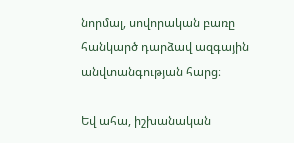նորմալ, սովորական բառը հանկարծ դարձավ ազգային անվտանգության հարց։

Եվ ահա, իշխանական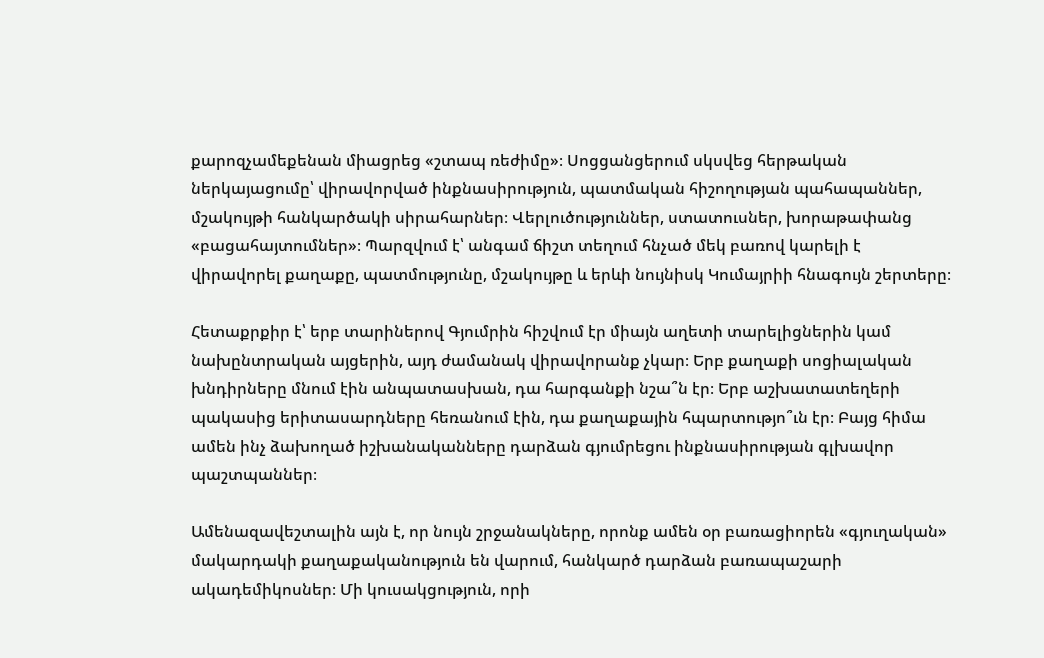քարոզչամեքենան միացրեց «շտապ ռեժիմը»։ Սոցցանցերում սկսվեց հերթական ներկայացումը՝ վիրավորված ինքնասիրություն, պատմական հիշողության պահապաններ, մշակույթի հանկարծակի սիրահարներ։ Վերլուծություններ, ստատուսներ, խորաթափանց «բացահայտումներ»։ Պարզվում է՝ անգամ ճիշտ տեղում հնչած մեկ բառով կարելի է վիրավորել քաղաքը, պատմությունը, մշակույթը և երևի նույնիսկ Կումայրիի հնագույն շերտերը։

Հետաքրքիր է՝ երբ տարիներով Գյումրին հիշվում էր միայն աղետի տարելիցներին կամ նախընտրական այցերին, այդ ժամանակ վիրավորանք չկար։ Երբ քաղաքի սոցիալական խնդիրները մնում էին անպատասխան, դա հարգանքի նշա՞ն էր։ Երբ աշխատատեղերի պակասից երիտասարդները հեռանում էին, դա քաղաքային հպարտությո՞ւն էր։ Բայց հիմա ամեն ինչ ձախողած իշխանականները դարձան գյումրեցու ինքնասիրության գլխավոր պաշտպաններ։

Ամենազավեշտալին այն է, որ նույն շրջանակները, որոնք ամեն օր բառացիորեն «գյուղական» մակարդակի քաղաքականություն են վարում, հանկարծ դարձան բառապաշարի ակադեմիկոսներ։ Մի կուսակցություն, որի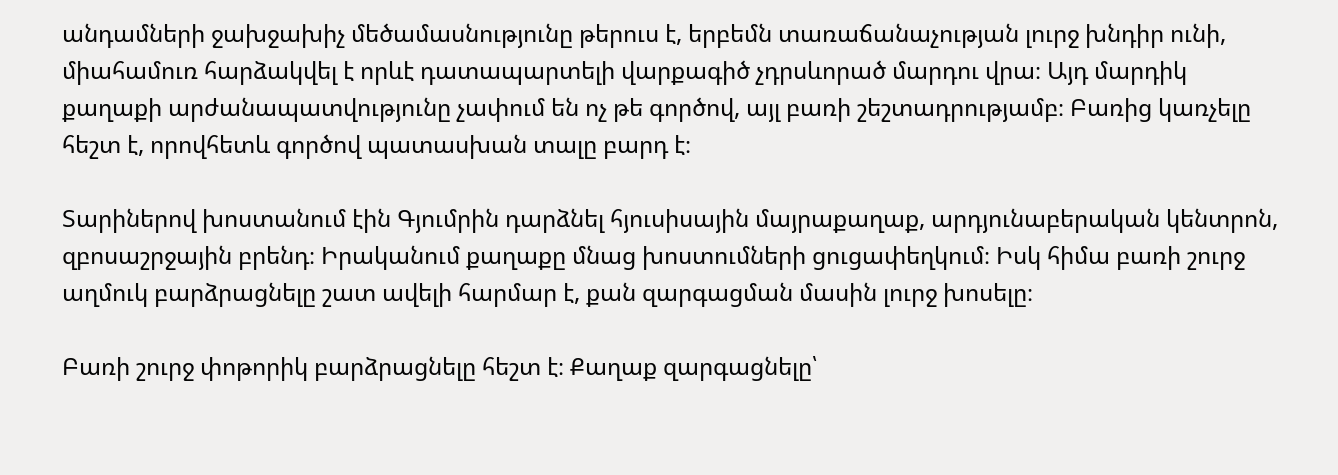անդամների ջախջախիչ մեծամասնությունը թերուս է, երբեմն տառաճանաչության լուրջ խնդիր ունի, միահամուռ հարձակվել է որևէ դատապարտելի վարքագիծ չդրսևորած մարդու վրա։ Այդ մարդիկ քաղաքի արժանապատվությունը չափում են ոչ թե գործով, այլ բառի շեշտադրությամբ։ Բառից կառչելը հեշտ է, որովհետև գործով պատասխան տալը բարդ է։

Տարիներով խոստանում էին Գյումրին դարձնել հյուսիսային մայրաքաղաք, արդյունաբերական կենտրոն, զբոսաշրջային բրենդ։ Իրականում քաղաքը մնաց խոստումների ցուցափեղկում։ Իսկ հիմա բառի շուրջ աղմուկ բարձրացնելը շատ ավելի հարմար է, քան զարգացման մասին լուրջ խոսելը։

Բառի շուրջ փոթորիկ բարձրացնելը հեշտ է։ Քաղաք զարգացնելը՝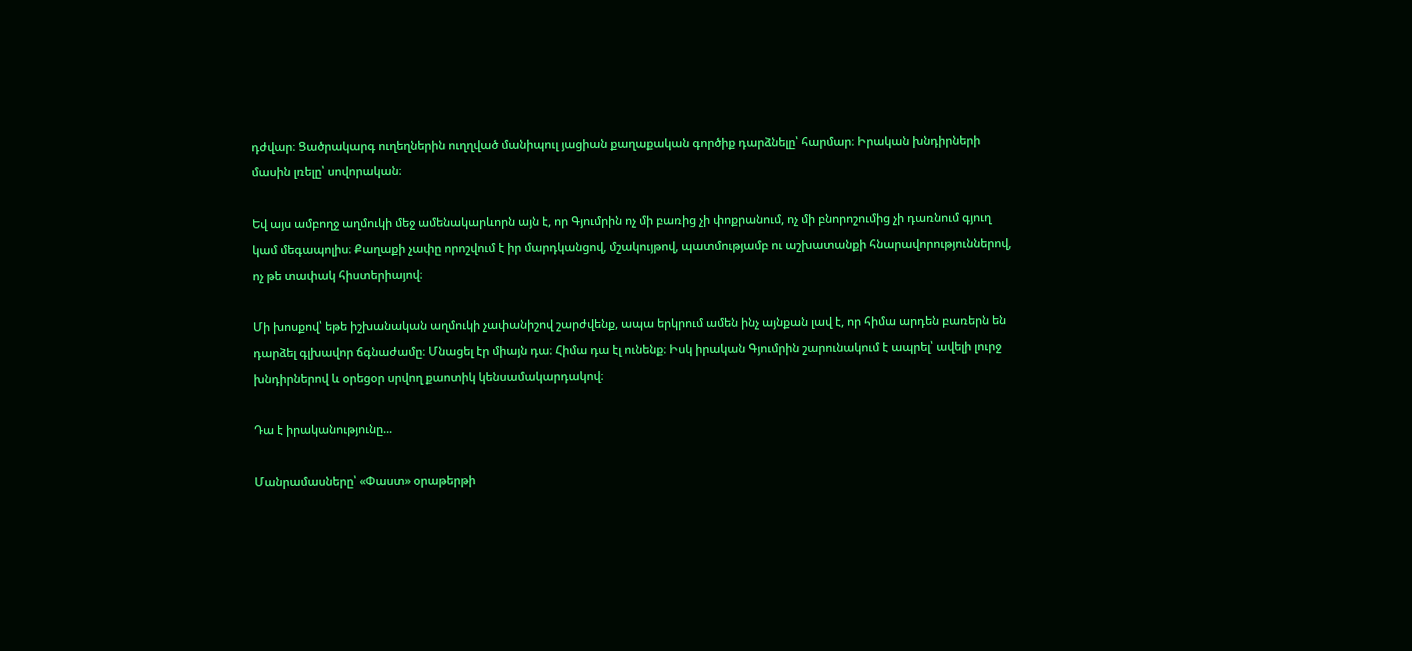դժվար։ Ցածրակարգ ուղեղներին ուղղված մանիպուլ յացիան քաղաքական գործիք դարձնելը՝ հարմար։ Իրական խնդիրների մասին լռելը՝ սովորական։

Եվ այս ամբողջ աղմուկի մեջ ամենակարևորն այն է, որ Գյումրին ոչ մի բառից չի փոքրանում, ոչ մի բնորոշումից չի դառնում գյուղ կամ մեգապոլիս։ Քաղաքի չափը որոշվում է իր մարդկանցով, մշակույթով, պատմությամբ ու աշխատանքի հնարավորություններով, ոչ թե տափակ հիստերիայով։

Մի խոսքով՝ եթե իշխանական աղմուկի չափանիշով շարժվենք, ապա երկրում ամեն ինչ այնքան լավ է, որ հիմա արդեն բառերն են դարձել գլխավոր ճգնաժամը։ Մնացել էր միայն դա։ Հիմա դա էլ ունենք։ Իսկ իրական Գյումրին շարունակում է ապրել՝ ավելի լուրջ խնդիրներով և օրեցօր սրվող քաոտիկ կենսամակարդակով։

Դա է իրականությունը...

Մանրամասները՝ «Փաստ» օրաթերթի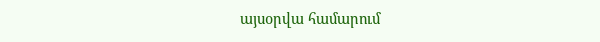այսօրվա համարում